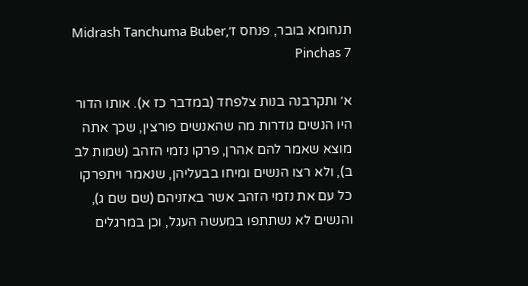תנחומא בובר, פנחס ז׳Midrash Tanchuma Buber, Pinchas 7

א׳ ותקרבנה בנות צלפחד (במדבר כז א). אותו הדור היו הנשים גודרות מה שהאנשים פורצין, שכך אתה מוצא שאמר להם אהרן, פרקו נזמי הזהב (שמות לב ב), ולא רצו הנשים ומיחו בבעליהן, שנאמר ויתפרקו כל עם את נזמי הזהב אשר באזניהם (שם שם ג), והנשים לא נשתתפו במעשה העגל, וכן במרגלים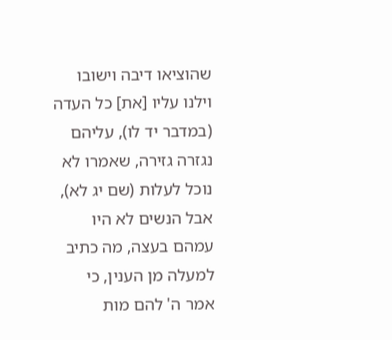שהוציאו דיבה וישובו וילנו עליו [את] כל העדה (במדבר יד לו), עליהם נגזרה גזירה, שאמרו לא נוכל לעלות (שם יג לא), אבל הנשים לא היו עמהם בעצה, מה כתיב למעלה מן הענין, כי אמר ה' להם מות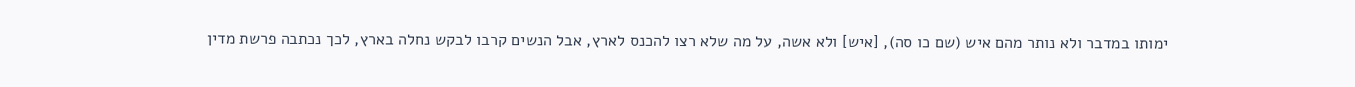ימותו במדבר ולא נותר מהם איש (שם כו סה), [איש] ולא אשה, על מה שלא רצו להכנס לארץ, אבל הנשים קרבו לבקש נחלה בארץ, לכך נכתבה פרשת מדין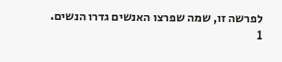לפרשה זו, שמה שפרצו האנשים גדרו הנשים.
1